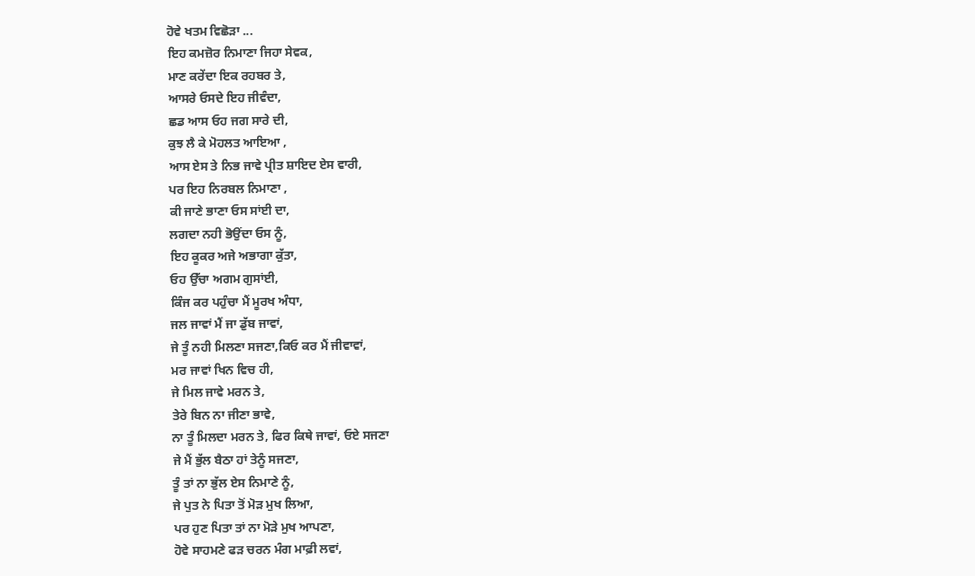ਹੋਵੇ ਖਤਮ ਵਿਛੋੜਾ ...
ਇਹ ਕਮਜ਼ੋਰ ਨਿਮਾਣਾ ਜਿਹਾ ਸੇਵਕ,
ਮਾਣ ਕਰੇਂਦਾ ਇਕ ਰਹਬਰ ਤੇ,
ਆਸਰੇ ਓਸਦੇ ਇਹ ਜੀਵੰਦਾ,
ਛਡ ਆਸ ਓਹ ਜਗ ਸਾਰੇ ਦੀ,
ਕੁਝ ਲੈ ਕੇ ਮੋਹਲਤ ਆਇਆ ,
ਆਸ ਏਸ ਤੇ ਨਿਭ ਜਾਵੇ ਪ੍ਰੀਤ ਸ਼ਾਇਦ ਏਸ ਵਾਰੀ,
ਪਰ ਇਹ ਨਿਰਬਲ ਨਿਮਾਣਾ ,
ਕੀ ਜਾਣੇ ਭਾਣਾ ਓਸ ਸਾਂਈ ਦਾ,
ਲਗਦਾ ਨਹੀ ਭੋਉਂਦਾ ਓਸ ਨੂੰ,
ਇਹ ਕੂਕਰ ਅਜੇ ਅਭਾਗਾ ਕੁੱਤਾ,
ਓਹ ਉੱਚਾ ਅਗਮ ਗੁਸਾਂਈ,
ਕਿੰਜ ਕਰ ਪਹੁੰਚਾ ਮੈਂ ਮੂਰਖ ਅੰਧਾ,
ਜਲ ਜਾਵਾਂ ਮੈਂ ਜਾ ਡੁੱਬ ਜਾਵਾਂ,
ਜੇ ਤੂੰ ਨਹੀ ਮਿਲਣਾ ਸਜਣਾ,ਕਿਓ ਕਰ ਮੈਂ ਜੀਵਾਵਾਂ,
ਮਰ ਜਾਵਾਂ ਖਿਨ ਵਿਚ ਹੀ,
ਜੇ ਮਿਲ ਜਾਵੇ ਮਰਨ ਤੇ,
ਤੇਰੇ ਬਿਨ ਨਾ ਜੀਣਾ ਭਾਵੇ,
ਨਾ ਤੂੰ ਮਿਲਦਾ ਮਰਨ ਤੇ, ਫਿਰ ਕਿਥੇ ਜਾਵਾਂ, ਓਏ ਸਜਣਾ
ਜੇ ਮੈਂ ਭੁੱਲ ਬੈਠਾ ਹਾਂ ਤੇਨੂੰ ਸਜਣਾ,
ਤੂੰ ਤਾਂ ਨਾ ਭੁੱਲ ਏਸ ਨਿਮਾਣੇ ਨੂੰ,
ਜੇ ਪੁਤ ਨੇ ਪਿਤਾ ਤੋਂ ਮੋੜ ਮੁਖ ਲਿਆ,
ਪਰ ਹੁਣ ਪਿਤਾ ਤਾਂ ਨਾ ਮੋੜੇ ਮੁਖ ਆਪਣਾ,
ਹੋਵੇ ਸਾਹਮਣੇ ਫੜ ਚਰਨ ਮੰਗ ਮਾਫ਼ੀ ਲਵਾਂ,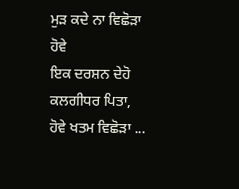ਮੁੜ ਕਦੇ ਨਾ ਵਿਛੋੜਾ ਹੋਵੇ
ਇਕ ਦਰਸ਼ਨ ਦੇਹੋ ਕਲਗੀਧਰ ਪਿਤਾ,
ਹੋਵੇ ਖਤਮ ਵਿਛੋੜਾ ...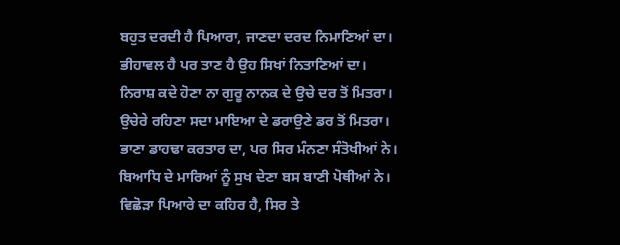ਬਹੁਤ ਦਰਦੀ ਹੈ ਪਿਆਰਾ, ਜਾਣਦਾ ਦਰਦ ਨਿਮਾਣਿਆਂ ਦਾ।
ਭੀਹਾਵਲ ਹੈ ਪਰ ਤਾਣ ਹੈ ਉਹ ਸਿਖਾਂ ਨਿਤਾਣਿਆਂ ਦਾ।
ਨਿਰਾਸ਼ ਕਦੇ ਹੋਣਾ ਨਾ ਗੁਰੂ ਨਾਨਕ ਦੇ ਉਚੇ ਦਰ ਤੋਂ ਮਿਤਰਾ।
ਉਚੇਰੇ ਰਹਿਣਾ ਸਦਾ ਮਾਇਆ ਦੇ ਡਰਾਉਣੇ ਡਰ ਤੋਂ ਮਿਤਰਾ।
ਭਾਣਾ ਡਾਹਢਾ ਕਰਤਾਰ ਦਾ, ਪਰ ਸਿਰ ਮੰਨਣਾ ਸੰਤੋਖੀਆਂ ਨੇ।
ਬਿਆਧਿ ਦੇ ਮਾਰਿਆਂ ਨੂੰ ਸੁਖ ਦੇਣਾ ਬਸ ਬਾਣੀ ਪੋਥੀਆਂ ਨੇ।
ਵਿਛੋੜਾ ਪਿਆਰੇ ਦਾ ਕਹਿਰ ਹੈ, ਸਿਰ ਤੇ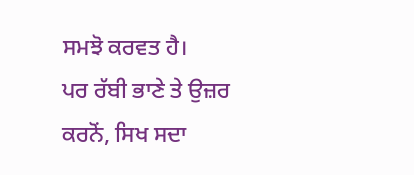ਸਮਝੋ ਕਰਵਤ ਹੈ।
ਪਰ ਰੱਬੀ ਭਾਣੇ ਤੇ ਉਜ਼ਰ ਕਰਨੋਂ, ਸਿਖ ਸਦਾ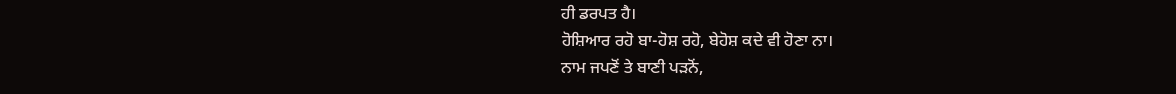ਹੀ ਡਰਪਤ ਹੈ।
ਹੋਸ਼ਿਆਰ ਰਹੋ ਬਾ-ਹੋਸ਼ ਰਹੋ, ਬੇਹੋਸ਼ ਕਦੇ ਵੀ ਹੋਣਾ ਨਾ।
ਨਾਮ ਜਪਣੋਂ ਤੇ ਬਾਣੀ ਪੜਨੋਂ,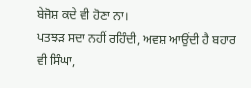ਬੇਜੋਸ਼ ਕਦੇ ਵੀ ਹੋਣਾ ਨਾ।
ਪਤਝੜ ਸਦਾ ਨਹੀਂ ਰਹਿੰਦੀ, ਅਵਸ਼ ਆਉਂਦੀ ਹੈ ਬਹਾਰ ਵੀ ਸਿੰਘਾ,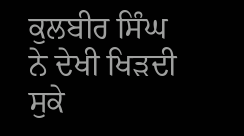ਕੁਲਬੀਰ ਸਿੰਘ ਨੇ ਦੇਖੀ ਖਿੜਦੀ ਸੁਕੇ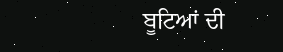ਬੂਟਿਆਂ ਦੀ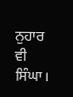ਨੁਹਾਰ ਵੀ ਸਿੰਘਾ।